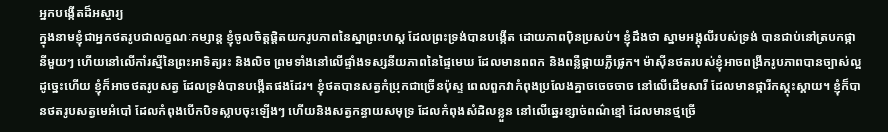អ្នកបង្កើតដ៏អស្ចារ្យ
ក្នុងនាមខ្ញុំជាអ្នកថតរូបជាលក្ខណៈកម្សាន្ត ខ្ញុំចូលចិត្តផ្ដិតយករូបភាពនៃស្នាព្រះហស្ត ដែលព្រះទ្រង់បានបង្កើត ដោយភាពប៉ិនប្រសប់។ ខ្ញុំដឹងថា ស្នាមអង្គុលីរបស់ទ្រង់ បានជាប់នៅត្របកផ្កានីមួយៗ ហើយនៅលើកាំរស្មីនៃព្រះអាទិត្យរះ និងលិច ព្រមទាំងនៅលើផ្ទាំងទស្សនីយភាពនៃផ្ទៃមេឃ ដែលមានពពក និងពន្លឺផ្កាយភ្លឺផ្លេក។ ម៉ាស៊ីនថតរបស់ខ្ញុំអាចពង្រីករូបភាពបានច្បាស់ល្អ ដូច្នេះហើយ ខ្ញុំក៏អាចថតរូបសត្វ ដែលទ្រង់បានបង្កើតផងដែរ។ ខ្ញុំថតបានសត្វកំប្រុកជាច្រើនប៉ុស្ទ ពេលពួកវាកំពុងប្រលែងគ្នាចចេចចាច នៅលើដើមសារី ដែលមានផ្ការីកស្គុះស្គាយ។ ខ្ញុំក៏បានថតរូបសត្វមេអំបៅ ដែលកំពុងបើកបិទស្លាបចុះឡើងៗ ហើយនិងសត្វកន្ធាយសមុទ្រ ដែលកំពុងសំដិលខ្លួន នៅលើឆ្នេរខ្សាច់ពណ៌ខ្មៅ ដែលមានថ្មច្រើ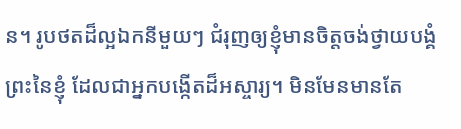ន។ រូបថតដ៏ល្អឯកនីមួយៗ ជំរុញឲ្យខ្ញុំមានចិត្តចង់ថ្វាយបង្គំព្រះនៃខ្ញុំ ដែលជាអ្នកបង្កើតដ៏អស្ចារ្យ។ មិនមែនមានតែ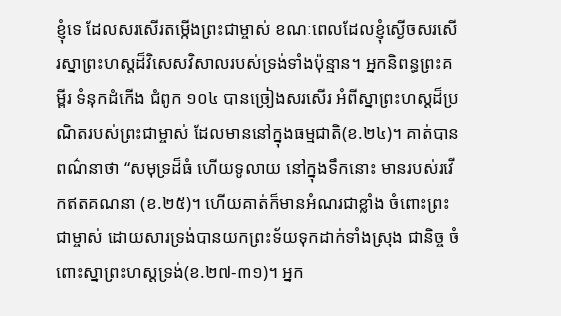ខ្ញុំទេ ដែលសរសើរតម្កើងព្រះជាម្ចាស់ ខណៈពេលដែលខ្ញុំស្ងើចសរសើរស្នាព្រះហស្តដ៏វិសេសវិសាលរបស់ទ្រង់ទាំងប៉ុន្មាន។ អ្នកនិពន្ធព្រះគម្ពីរ ទំនុកដំកើង ជំពូក ១០៤ បានច្រៀងសរសើរ អំពីស្នាព្រះហស្តដ៏ប្រណិតរបស់ព្រះជាម្ចាស់ ដែលមាននៅក្នុងធម្មជាតិ(ខ.២៤)។ គាត់បានពណ៌នាថា “សមុទ្រដ៏ធំ ហើយទូលាយ នៅក្នុងទឹកនោះ មានរបស់រវើកឥតគណនា (ខ.២៥)។ ហើយគាត់ក៏មានអំណរជាខ្លាំង ចំពោះព្រះជាម្ចាស់ ដោយសារទ្រង់បានយកព្រះទ័យទុកដាក់ទាំងស្រុង ជានិច្ច ចំពោះស្នាព្រះហស្តទ្រង់(ខ.២៧-៣១)។ អ្នក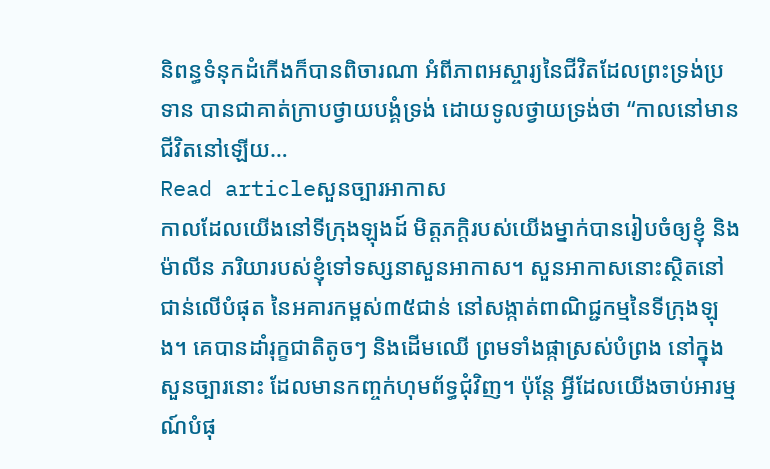និពន្ធទំនុកដំកើងក៏បានពិចារណា អំពីភាពអស្ចារ្យនៃជីវិតដែលព្រះទ្រង់ប្រទាន បានជាគាត់ក្រាបថ្វាយបង្គំទ្រង់ ដោយទូលថ្វាយទ្រង់ថា “កាលនៅមានជីវិតនៅឡើយ…
Read articleសួនច្បារអាកាស
កាលដែលយើងនៅទីក្រុងឡុងដ៍ មិត្តភក្ដិរបស់យើងម្នាក់បានរៀបចំឲ្យខ្ញុំ និងម៉ាលីន ភរិយារបស់ខ្ញុំទៅទស្សនាសួនអាកាស។ សួនអាកាសនោះស្ថិតនៅជាន់លើបំផុត នៃអគារកម្ពស់៣៥ជាន់ នៅសង្កាត់ពាណិជ្ជកម្មនៃទីក្រុងឡុង។ គេបានដាំរុក្ខជាតិតូចៗ និងដើមឈើ ព្រមទាំងផ្កាស្រស់បំព្រង នៅក្នុងសួនច្បារនោះ ដែលមានកញ្ចក់ហុមព័ទ្ធជុំវិញ។ ប៉ុន្តែ អ្វីដែលយើងចាប់អារម្មណ៍បំផុ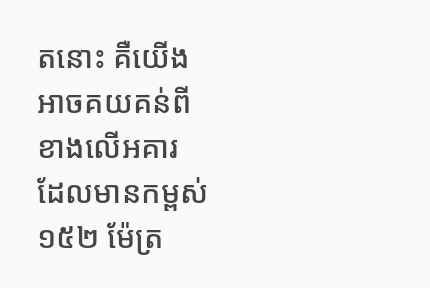តនោះ គឺយើងអាចគយគន់ពីខាងលើអគារ ដែលមានកម្ពស់១៥២ ម៉ែត្រ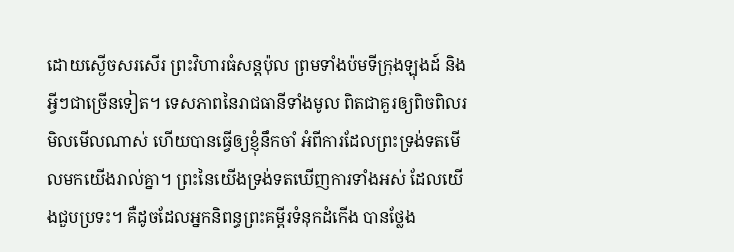ដោយស្ងើចសរសើរ ព្រះវិហារធំសន្តប៉ុល ព្រមទាំងប៉មទីក្រុងឡុងដ៍ និងអ្វីៗជាច្រើនទៀត។ ទេសភាពនៃរាជធានីទាំងមូល ពិតជាគួរឲ្យពិចពិលរមិលមើលណាស់ ហើយបានធ្វើឲ្យខ្ញុំនឹកចាំ អំពីការដែលព្រះទ្រង់ទតមើលមកយើងរាល់គ្នា។ ព្រះនៃយើងទ្រង់ទតឃើញការទាំងអស់ ដែលយើងជួបប្រទះ។ គឺដូចដែលអ្នកនិពន្ធព្រះគម្ពីរទំនុកដំកើង បានថ្លែង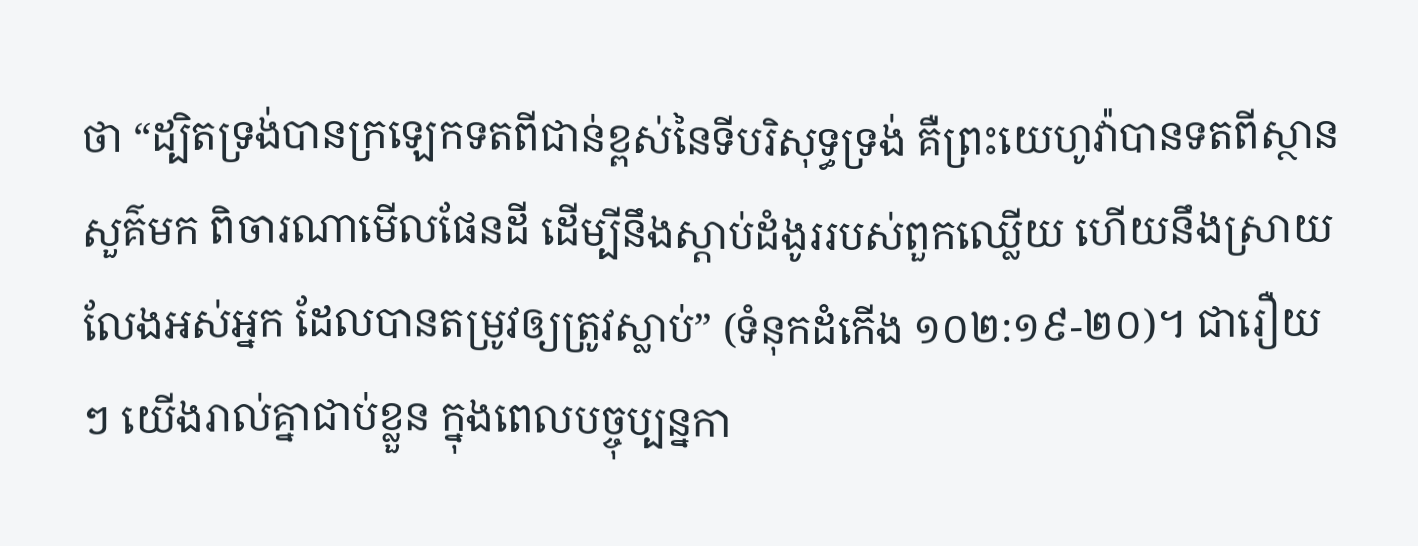ថា “ដ្បិតទ្រង់បានក្រឡេកទតពីជាន់ខ្ពស់នៃទីបរិសុទ្ធទ្រង់ គឺព្រះយេហូវ៉ាបានទតពីស្ថានសួគ៌មក ពិចារណាមើលផែនដី ដើម្បីនឹងស្តាប់ដំងូររបស់ពួកឈ្លើយ ហើយនឹងស្រាយលែងអស់អ្នក ដែលបានតម្រូវឲ្យត្រូវស្លាប់” (ទំនុកដំកើង ១០២:១៩-២០)។ ជារឿយៗ យើងរាល់គ្នាជាប់ខ្លួន ក្នុងពេលបច្ចុប្បន្នកា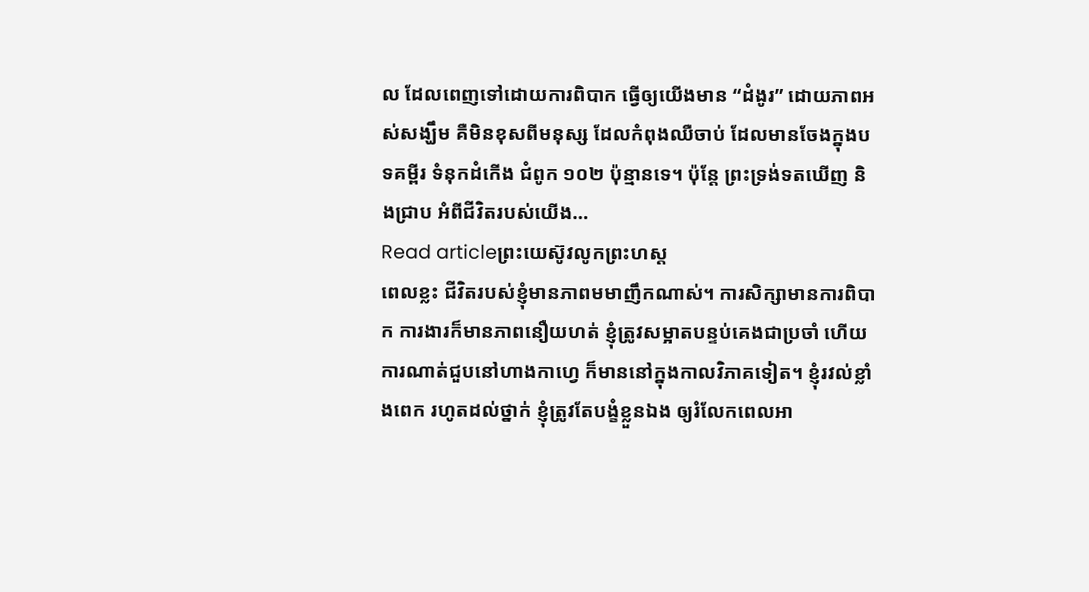ល ដែលពេញទៅដោយការពិបាក ធ្វើឲ្យយើងមាន “ដំងូរ” ដោយភាពអស់សង្ឃឹម គឺមិនខុសពីមនុស្ស ដែលកំពុងឈឺចាប់ ដែលមានចែងក្នុងបទគម្ពីរ ទំនុកដំកើង ជំពូក ១០២ ប៉ុន្មានទេ។ ប៉ុន្តែ ព្រះទ្រង់ទតឃើញ និងជ្រាប អំពីជីវិតរបស់យើង…
Read articleព្រះយេស៊ូវលូកព្រះហស្ត
ពេលខ្លះ ជីវិតរបស់ខ្ញុំមានភាពមមាញឹកណាស់។ ការសិក្សាមានការពិបាក ការងារក៏មានភាពនឿយហត់ ខ្ញុំត្រូវសម្អាតបន្ទប់គេងជាប្រចាំ ហើយការណាត់ជួបនៅហាងកាហ្វេ ក៏មាននៅក្នុងកាលវិភាគទៀត។ ខ្ញុំរវល់ខ្លាំងពេក រហូតដល់ថ្នាក់ ខ្ញុំត្រូវតែបង្ខំខ្លួនឯង ឲ្យរំលែកពេលអា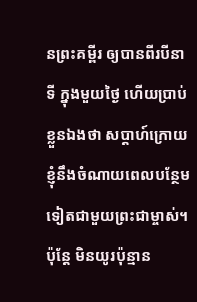នព្រះគម្ពីរ ឲ្យបានពីរបីនាទី ក្នុងមួយថ្ងៃ ហើយប្រាប់ខ្លួនឯងថា សប្ដាហ៍ក្រោយ ខ្ញុំនឹងចំណាយពេលបន្ថែមទៀតជាមួយព្រះជាម្ចាស់។ ប៉ុន្តែ មិនយូរប៉ុន្មាន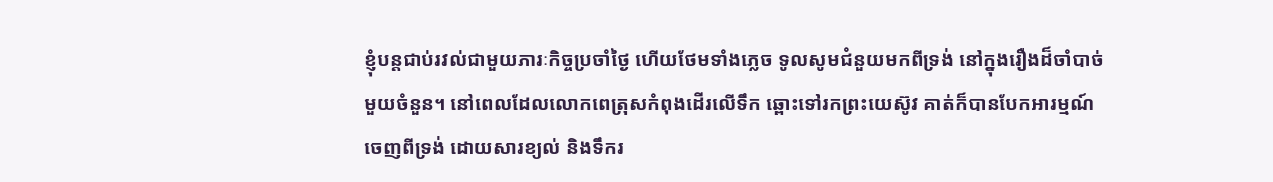ខ្ញុំបន្តជាប់រវល់ជាមួយភារៈកិច្ចប្រចាំថ្ងៃ ហើយថែមទាំងភ្លេច ទូលសូមជំនួយមកពីទ្រង់ នៅក្នុងរឿងដ៏ចាំបាច់មួយចំនួន។ នៅពេលដែលលោកពេត្រុសកំពុងដើរលើទឹក ឆ្ពោះទៅរកព្រះយេស៊ូវ គាត់ក៏បានបែកអារម្មណ៍ចេញពីទ្រង់ ដោយសារខ្យល់ និងទឹករ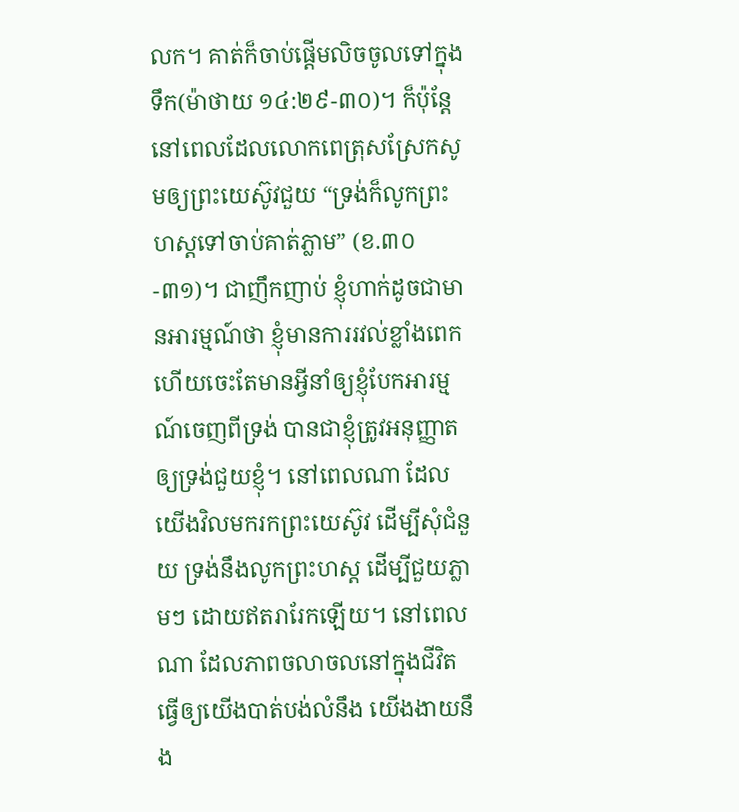លក។ គាត់ក៏ចាប់ផ្ដើមលិចចូលទៅក្នុងទឹក(ម៉ាថាយ ១៤:២៩-៣០)។ ក៏ប៉ុន្តែ នៅពេលដែលលោកពេត្រុសស្រែកសូមឲ្យព្រះយេស៊ូវជួយ “ទ្រង់ក៏លូកព្រះហស្តទៅចាប់គាត់ភ្លាម” (ខ.៣០-៣១)។ ជាញឹកញាប់ ខ្ញុំហាក់ដូចជាមានអារម្មណ៍ថា ខ្ញុំមានការរវល់ខ្លាំងពេក ហើយចេះតែមានអ្វីនាំឲ្យខ្ញុំបែកអារម្មណ៍ចេញពីទ្រង់ បានជាខ្ញុំត្រូវអនុញ្ញាតឲ្យទ្រង់ជួយខ្ញុំ។ នៅពេលណា ដែលយើងវិលមករកព្រះយេស៊ូវ ដើម្បីសុំជំនួយ ទ្រង់នឹងលូកព្រះហស្ត ដើម្បីជួយភ្លាមៗ ដោយឥតរារែកឡើយ។ នៅពេលណា ដែលភាពចលាចលនៅក្នុងជីវិត ធ្វើឲ្យយើងបាត់បង់លំនឹង យើងងាយនឹង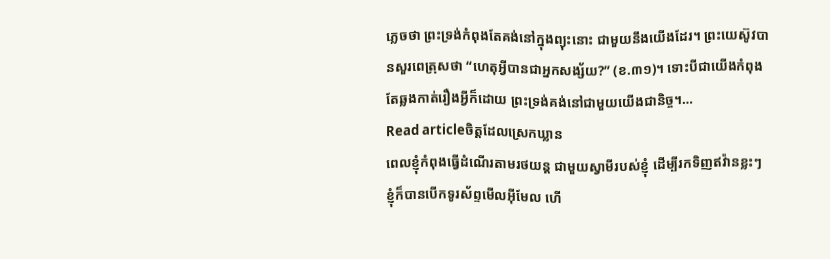ភ្លេចថា ព្រះទ្រង់កំពុងតែគង់នៅក្នុងព្យុះនោះ ជាមួយនឹងយើងដែរ។ ព្រះយេស៊ូវបានសួរពេត្រុសថា “ហេតុអ្វីបានជាអ្នកសង្ស័យ?” (ខ.៣១)។ ទោះបីជាយើងកំពុងតែឆ្លងកាត់រឿងអ្វីក៏ដោយ ព្រះទ្រង់គង់នៅជាមួយយើងជានិច្ច។…
Read articleចិត្តដែលស្រេកឃ្លាន
ពេលខ្ញុំកំពុងធ្វើដំណើរតាមរថយន្ត ជាមួយស្វាមីរបស់ខ្ញុំ ដើម្បីរកទិញឥវ៉ានខ្លះៗ ខ្ញុំក៏បានបើកទូរស័ព្ទមើលអ៊ីមែល ហើ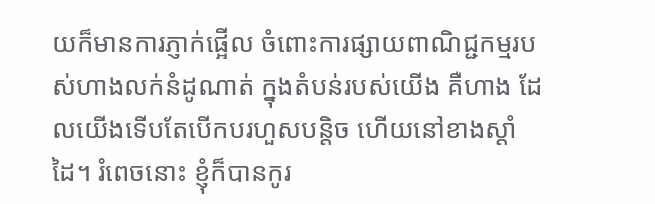យក៏មានការភ្ញាក់ផ្អើល ចំពោះការផ្សាយពាណិជ្ជកម្មរបស់ហាងលក់នំដូណាត់ ក្នុងតំបន់របស់យើង គឺហាង ដែលយើងទើបតែបើកបរហួសបន្តិច ហើយនៅខាងស្ដាំដៃ។ រំពេចនោះ ខ្ញុំក៏បានកូរ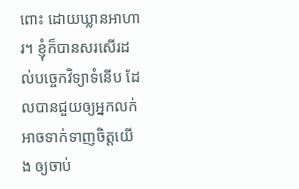ពោះ ដោយឃ្លានអាហារ។ ខ្ញុំក៏បានសរសើរដល់បច្ចេកវិទ្យាទំនើប ដែលបានជួយឲ្យអ្នកលក់អាចទាក់ទាញចិត្តយើង ឲ្យចាប់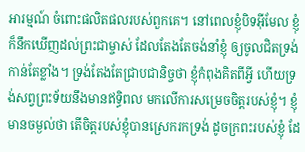អារម្មណ៍ ចំពោះផលិតផលរបស់ពួកគេ។ នៅពេលខ្ញុំបិទអ៊ីមែល ខ្ញុំក៏នឹកឃើញដល់ព្រះជាម្ចាស់ ដែលតែងតែចង់នាំខ្ញុំ ឲ្យចូលជិតទ្រង់ កាន់តែខ្លាំង។ ទ្រង់តែងតែជ្រាបជានិច្ចថា ខ្ញុំកំពុងគិតពីអ្វី ហើយទ្រង់សព្វព្រះទ័យនឹងមានឥទ្ធិពល មកលើការសម្រេចចិត្តរបស់ខ្ញុំ។ ខ្ញុំមានចម្ងល់ថា តើចិត្តរបស់ខ្ញុំបានស្រេករកទ្រង់ ដូចក្រពះរបស់ខ្ញុំ ដែ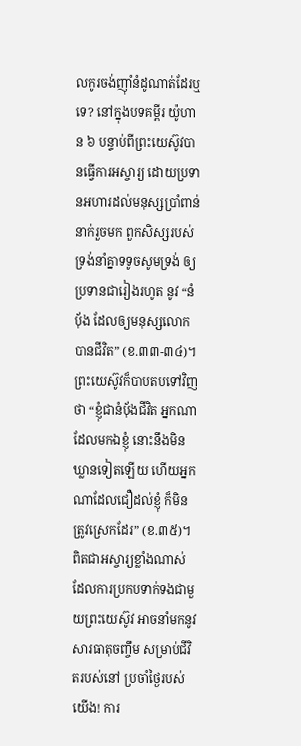លកូរចង់ញ៉ាំនំដូណាត់ដែរឬទេ? នៅក្នុងបទគម្ពីរ យ៉ូហាន ៦ បន្ទាប់ពីព្រះយេស៊ូវបានធ្វើការអស្ចារ្យ ដោយប្រទានអហារដល់មនុស្សប្រាំពាន់នាក់រួចមក ពួកសិស្សរបស់ទ្រង់នាំគ្នាទទូចសូមទ្រង់ ឲ្យប្រទានជារៀងរហូត នូវ “នំប៉័ង ដែលឲ្យមនុស្សលោកបានជីវិត” (ខ.៣៣-៣៤)។ ព្រះយេស៊ូវក៏បាបតបទៅវិញថា “ខ្ញុំជានំបុ័ងជីវិត អ្នកណាដែលមកឯខ្ញុំ នោះនឹងមិនឃ្លានទៀតឡើយ ហើយអ្នកណាដែលជឿដល់ខ្ញុំ ក៏មិនត្រូវស្រេកដែរ” (ខ.៣៥)។ ពិតជាអស្ចារ្យខ្លាំងណាស់ ដែលការប្រកបទាក់ទងជាមួយព្រះយេស៊ូវ អាចនាំមកនូវសារធាតុចញ្ចឹម សម្រាប់ជីវិតរបស់នៅ ប្រចាំថ្ងៃរបស់យើង! ការ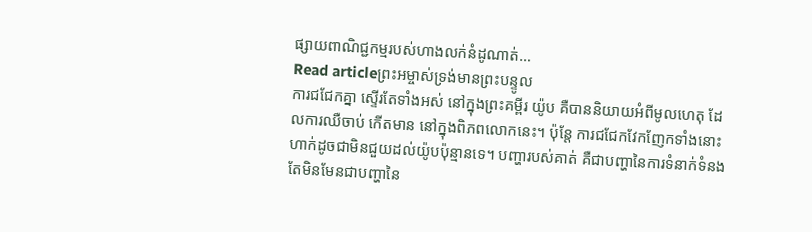ផ្សាយពាណិជ្ជកម្មរបស់ហាងលក់នំដូណាត់…
Read articleព្រះអម្ចាស់ទ្រង់មានព្រះបន្ទូល
ការជជែកគ្នា ស្ទើរតែទាំងអស់ នៅក្នុងព្រះគម្ពីរ យ៉ូប គឺបាននិយាយអំពីមូលហេតុ ដែលការឈឺចាប់ កើតមាន នៅក្នុងពិភពលោកនេះ។ ប៉ុន្តែ ការជជែកវែកញែកទាំងនោះ ហាក់ដូចជាមិនជួយដល់យ៉ូបប៉ុន្មានទេ។ បញ្ហារបស់គាត់ គឺជាបញ្ហានៃការទំនាក់ទំនង តែមិនមែនជាបញ្ហានៃ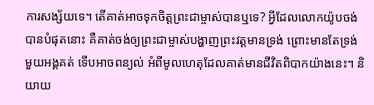ការសង្ស័យទេ។ តើគាត់អាចទុកចិត្តព្រះជាម្ចាស់បានឬទេ? អ្វីដែលលោកយ៉ូបចង់បានបំផុតនោះ គឺគាត់ចង់ឲ្យព្រះជាម្ចាស់បង្ហាញព្រះវត្តមានទ្រង់ ព្រោះមានតែទ្រង់មួយអង្គគត់ ទើបអាចពន្យល់ អំពីមូលហេតុដែលគាត់មានជីវិតពិបាកយ៉ាងនេះ។ និយាយ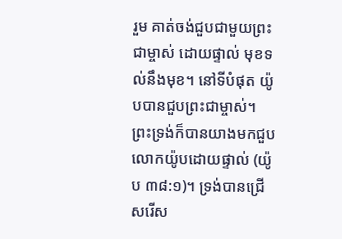រួម គាត់ចង់ជួបជាមួយព្រះជាម្ចាស់ ដោយផ្ទាល់ មុខទល់នឹងមុខ។ នៅទីបំផុត យ៉ូបបានជួបព្រះជាម្ចាស់។ ព្រះទ្រង់ក៏បានយាងមកជួបលោកយ៉ូបដោយផ្ទាល់ (យ៉ូប ៣៨:១)។ ទ្រង់បានជ្រើសរើស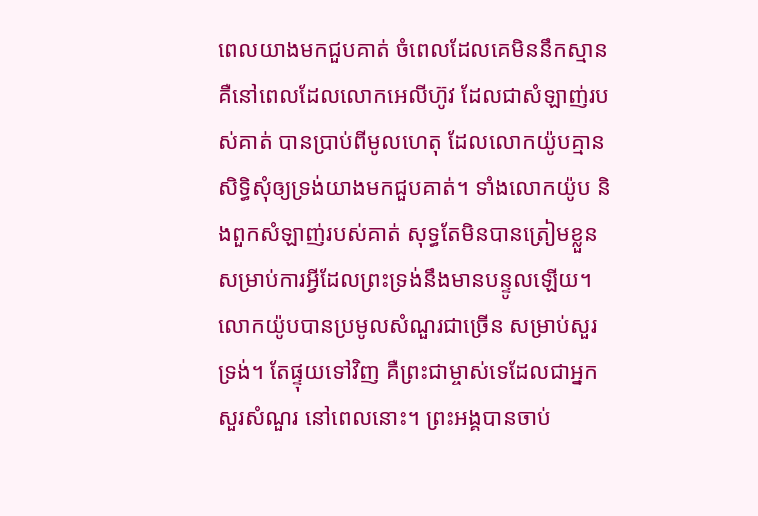ពេលយាងមកជួបគាត់ ចំពេលដែលគេមិននឹកស្មាន គឺនៅពេលដែលលោកអេលីហ៊ូវ ដែលជាសំឡាញ់របស់គាត់ បានប្រាប់ពីមូលហេតុ ដែលលោកយ៉ូបគ្មានសិទ្ធិសុំឲ្យទ្រង់យាងមកជួបគាត់។ ទាំងលោកយ៉ូប និងពួកសំឡាញ់របស់គាត់ សុទ្ធតែមិនបានត្រៀមខ្លួន សម្រាប់ការអ្វីដែលព្រះទ្រង់នឹងមានបន្ទូលឡើយ។ លោកយ៉ូបបានប្រមូលសំណួរជាច្រើន សម្រាប់សួរទ្រង់។ តែផ្ទុយទៅវិញ គឺព្រះជាម្ចាស់ទេដែលជាអ្នកសួរសំណួរ នៅពេលនោះ។ ព្រះអង្គបានចាប់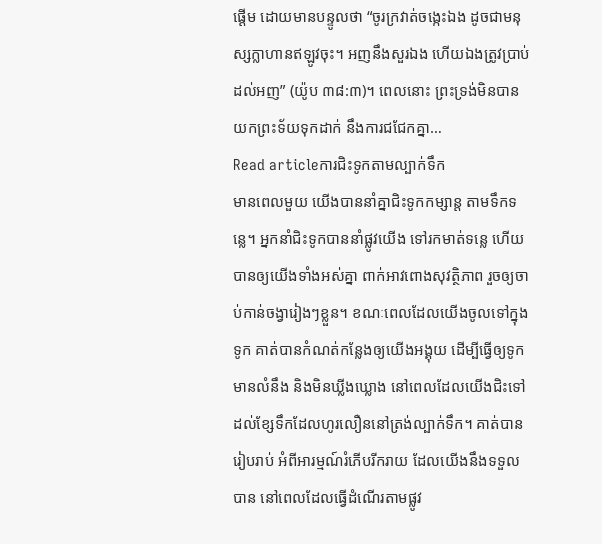ផ្ដើម ដោយមានបន្ទូលថា “ចូរក្រវាត់ចង្កេះឯង ដូចជាមនុស្សក្លាហានឥឡូវចុះ។ អញនឹងសួរឯង ហើយឯងត្រូវប្រាប់ដល់អញ” (យ៉ូប ៣៨:៣)។ ពេលនោះ ព្រះទ្រង់មិនបានយកព្រះទ័យទុកដាក់ នឹងការជជែកគ្នា…
Read articleការជិះទូកតាមល្បាក់ទឹក
មានពេលមួយ យើងបាននាំគ្នាជិះទូកកម្សាន្ត តាមទឹកទន្លេ។ អ្នកនាំជិះទូកបាននាំផ្លូវយើង ទៅរកមាត់ទន្លេ ហើយបានឲ្យយើងទាំងអស់គ្នា ពាក់អាវពោងសុវត្ថិភាព រួចឲ្យចាប់កាន់ចង្វារៀងៗខ្លួន។ ខណៈពេលដែលយើងចូលទៅក្នុងទូក គាត់បានកំណត់កន្លែងឲ្យយើងអង្គុយ ដើម្បីធ្វើឲ្យទូកមានលំនឹង និងមិនឃ្លីងឃ្លោង នៅពេលដែលយើងជិះទៅដល់ខ្សែទឹកដែលហូរលឿននៅត្រង់ល្បាក់ទឹក។ គាត់បានរៀបរាប់ អំពីអារម្មណ៍រំភើបរីករាយ ដែលយើងនឹងទទួលបាន នៅពេលដែលធ្វើដំណើរតាមផ្លូវ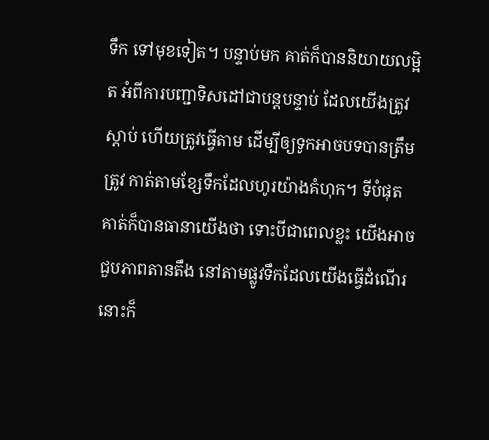ទឹក ទៅមុខទៀត។ បន្ទាប់មក គាត់ក៏បាននិយាយលម្អិត អំពីការបញ្ជាទិសដៅជាបន្តបន្ទាប់ ដែលយើងត្រូវស្ដាប់ ហើយត្រូវធ្វើតាម ដើម្បីឲ្យទូកអាចបទបានត្រឹមត្រូវ កាត់តាមខ្សែទឹកដែលហូរយ៉ាងគំហុក។ ទីបំផុត គាត់ក៏បានធានាយើងថា ទោះបីជាពេលខ្លះ យើងអាចជួបភាពតានតឹង នៅតាមផ្លូវទឹកដែលយើងធ្វើដំណើរនោះក៏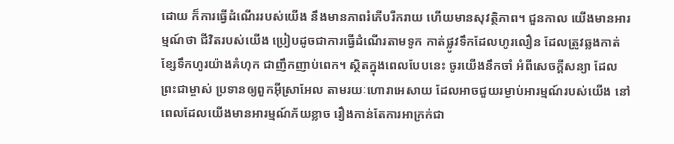ដោយ ក៏ការធ្វើដំណើររបស់យើង នឹងមានភាពរំភើបរីករាយ ហើយមានសុវត្ថិភាព។ ជួនកាល យើងមានអារម្មណ៍ថា ជីវិតរបស់យើង ប្រៀបដូចជាការធ្វើដំណើរតាមទូក កាត់ផ្លូវទឹកដែលហូរលឿន ដែលត្រូវឆ្លងកាត់ខ្សែទឹកហូរយ៉ាងគំហុក ជាញឹកញាប់ពេក។ ស្ថិតក្នុងពេលបែបនេះ ចូរយើងនឹកចាំ អំពីសេចក្តីសន្យា ដែលព្រះជាម្ចាស់ ប្រទានឲ្យពួកអ៊ីស្រាអែល តាមរយៈហោរាអេសាយ ដែលអាចជួយរម្ងាប់អារម្មណ៍របស់យើង នៅពេលដែលយើងមានអារម្មណ៍ភ័យខ្លាច រឿងកាន់តែការអាក្រក់ជា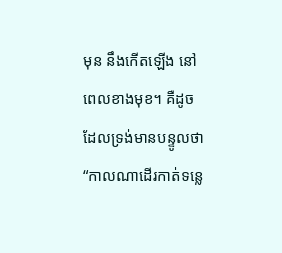មុន នឹងកើតឡើង នៅពេលខាងមុខ។ គឺដូចដែលទ្រង់មានបន្ទូលថា “កាលណាដើរកាត់ទន្លេ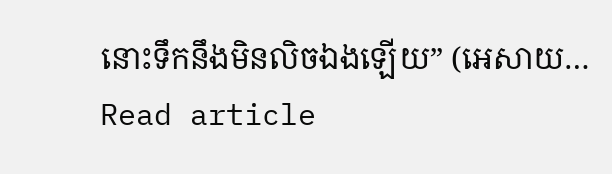នោះទឹកនឹងមិនលិចឯងឡើយ” (អេសាយ…
Read article